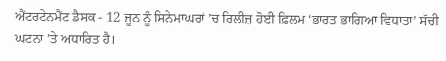ਐਂਟਰਟੇਨਮੈਂਟ ਡੈਸਕ - 12 ਜੂਨ ਨੂੰ ਸਿਨੇਮਾਘਰਾਂ ’ਚ ਰਿਲੀਜ਼ ਹੋਈ ਫ਼ਿਲਮ ‘ਭਾਰਤ ਭਾਗਿਆ ਵਿਧਾਤਾ’ ਸੱਚੀ ਘਟਨਾ ’ਤੇ ਅਧਾਰਿਤ ਹੈ।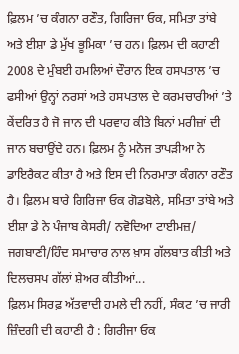ਫ਼ਿਲਮ ’ਚ ਕੰਗਨਾ ਰਣੌਤ, ਗਿਰਿਜਾ ਓਕ, ਸਮਿਤਾ ਤਾਂਬੇ ਅਤੇ ਈਸ਼ਾ ਡੇ ਮੁੱਖ ਭੂਮਿਕਾ ’ਚ ਹਨ। ਫ਼ਿਲਮ ਦੀ ਕਹਾਣੀ 2008 ਦੇ ਮੁੰਬਈ ਹਮਲਿਆਂ ਦੌਰਾਨ ਇਕ ਹਸਪਤਾਲ ’ਚ ਫਸੀਆਂ ਉਨ੍ਹਾਂ ਨਰਸਾਂ ਅਤੇ ਹਸਪਤਾਲ ਦੇ ਕਰਮਚਾਰੀਆਂ ’ਤੇ ਕੇਂਦਰਿਤ ਹੈ ਜੋ ਜਾਨ ਦੀ ਪਰਵਾਹ ਕੀਤੇ ਬਿਨਾਂ ਮਰੀਜ਼ਾਂ ਦੀ ਜਾਨ ਬਚਾਉਂਦੇ ਹਨ। ਫ਼ਿਲਮ ਨੂੰ ਮਨੋਜ ਤਾਪੜੀਆ ਨੇ ਡਾਇਰੈਕਟ ਕੀਤਾ ਹੈ ਅਤੇ ਇਸ ਦੀ ਨਿਰਮਾਤਾ ਕੰਗਨਾ ਰਣੌਤ ਹੈ। ਫ਼ਿਲਮ ਬਾਰੇ ਗਿਰਿਜਾ ਓਕ ਗੋਡਬੋਲੇ, ਸਮਿਤਾ ਤਾਂਬੇ ਅਤੇ ਈਸ਼ਾ ਡੇ ਨੇ ਪੰਜਾਬ ਕੇਸਰੀ/ ਨਵੋਦਿਆ ਟਾਈਮਜ਼/ ਜਗਬਾਣੀ/ਹਿੰਦ ਸਮਾਚਾਰ ਨਾਲ ਖ਼ਾਸ ਗੱਲਬਾਤ ਕੀਤੀ ਅਤੇ ਦਿਲਚਸਪ ਗੱਲਾਂ ਸ਼ੇਅਰ ਕੀਤੀਆਂ...
ਫ਼ਿਲਮ ਸਿਰਫ਼ ਅੱਤਵਾਦੀ ਹਮਲੇ ਦੀ ਨਹੀਂ, ਸੰਕਟ ’ਚ ਜਾਰੀ ਜ਼ਿੰਦਗੀ ਦੀ ਕਹਾਣੀ ਹੈ : ਗਿਰੀਜਾ ਓਕ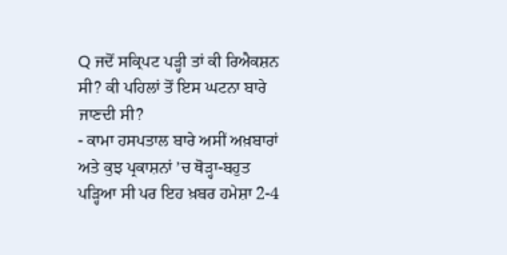Q ਜਦੋਂ ਸਕ੍ਰਿਪਟ ਪੜ੍ਹੀ ਤਾਂ ਕੀ ਰਿਐਕਸ਼ਨ ਸੀ? ਕੀ ਪਹਿਲਾਂ ਤੋਂ ਇਸ ਘਟਨਾ ਬਾਰੇ ਜਾਣਦੀ ਸੀ?
- ਕਾਮਾ ਹਸਪਤਾਲ ਬਾਰੇ ਅਸੀਂ ਅਖ਼ਬਾਰਾਂ ਅਤੇ ਕੁਝ ਪ੍ਰਕਾਸ਼ਨਾਂ ’ਚ ਥੋੜ੍ਹਾ-ਬਹੁਤ ਪੜ੍ਹਿਆ ਸੀ ਪਰ ਇਹ ਖ਼ਬਰ ਹਮੇਸ਼ਾ 2-4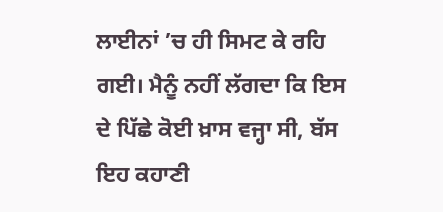ਲਾਈਨਾਂ ’ਚ ਹੀ ਸਿਮਟ ਕੇ ਰਹਿ ਗਈ। ਮੈਨੂੰ ਨਹੀਂ ਲੱਗਦਾ ਕਿ ਇਸ ਦੇ ਪਿੱਛੇ ਕੋਈ ਖ਼ਾਸ ਵਜ੍ਹਾ ਸੀ, ਬੱਸ ਇਹ ਕਹਾਣੀ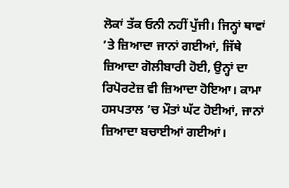ਲੋਕਾਂ ਤੱਕ ਓਨੀ ਨਹੀਂ ਪੁੱਜੀ। ਜਿਨ੍ਹਾਂ ਥਾਵਾਂ ’ਤੇ ਜ਼ਿਆਦਾ ਜਾਨਾਂ ਗਈਆਂ, ਜਿੱਥੇ ਜ਼ਿਆਦਾ ਗੋਲੀਬਾਰੀ ਹੋਈ, ਉਨ੍ਹਾਂ ਦਾ ਰਿਪੋਰਟੇਜ਼ ਵੀ ਜ਼ਿਆਦਾ ਹੋਇਆ। ਕਾਮਾ ਹਸਪਤਾਲ ’ਚ ਮੌਤਾਂ ਘੱਟ ਹੋਈਆਂ, ਜਾਨਾਂ ਜ਼ਿਆਦਾ ਬਚਾਈਆਂ ਗਈਆਂ।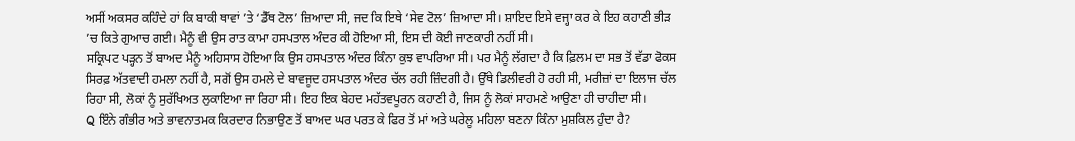ਅਸੀਂ ਅਕਸਰ ਕਹਿੰਦੇ ਹਾਂ ਕਿ ਬਾਕੀ ਥਾਵਾਂ ’ਤੇ ‘ਡੈੱਥ ਟੋਲ’ ਜ਼ਿਆਦਾ ਸੀ, ਜਦ ਕਿ ਇਥੇ ‘ਸੇਵ ਟੋਲ’ ਜ਼ਿਆਦਾ ਸੀ। ਸ਼ਾਇਦ ਇਸੇ ਵਜ੍ਹਾ ਕਰ ਕੇ ਇਹ ਕਹਾਣੀ ਭੀੜ ’ਚ ਕਿਤੇ ਗੁਆਚ ਗਈ। ਮੈਨੂੰ ਵੀ ਉਸ ਰਾਤ ਕਾਮਾ ਹਸਪਤਾਲ ਅੰਦਰ ਕੀ ਹੋਇਆ ਸੀ, ਇਸ ਦੀ ਕੋਈ ਜਾਣਕਾਰੀ ਨਹੀਂ ਸੀ।
ਸਕ੍ਰਿਪਟ ਪੜ੍ਹਨ ਤੋਂ ਬਾਅਦ ਮੈਨੂੰ ਅਹਿਸਾਸ ਹੋਇਆ ਕਿ ਉਸ ਹਸਪਤਾਲ ਅੰਦਰ ਕਿੰਨਾ ਕੁਝ ਵਾਪਰਿਆ ਸੀ। ਪਰ ਮੈਨੂੰ ਲੱਗਦਾ ਹੈ ਕਿ ਫ਼ਿਲਮ ਦਾ ਸਭ ਤੋਂ ਵੱਡਾ ਫੋਕਸ ਸਿਰਫ਼ ਅੱਤਵਾਦੀ ਹਮਲਾ ਨਹੀਂ ਹੈ, ਸਗੋਂ ਉਸ ਹਮਲੇ ਦੇ ਬਾਵਜੂਦ ਹਸਪਤਾਲ ਅੰਦਰ ਚੱਲ ਰਹੀ ਜ਼ਿੰਦਗੀ ਹੈ। ਉੱਥੇ ਡਿਲੀਵਰੀ ਹੋ ਰਹੀ ਸੀ, ਮਰੀਜ਼ਾਂ ਦਾ ਇਲਾਜ ਚੱਲ ਰਿਹਾ ਸੀ, ਲੋਕਾਂ ਨੂੰ ਸੁਰੱਖਿਅਤ ਲੁਕਾਇਆ ਜਾ ਰਿਹਾ ਸੀ। ਇਹ ਇਕ ਬੇਹਦ ਮਹੱਤਵਪੂਰਨ ਕਹਾਣੀ ਹੈ, ਜਿਸ ਨੂੰ ਲੋਕਾਂ ਸਾਹਮਣੇ ਆਉਣਾ ਹੀ ਚਾਹੀਦਾ ਸੀ।
Q ਇੰਨੇ ਗੰਭੀਰ ਅਤੇ ਭਾਵਨਾਤਮਕ ਕਿਰਦਾਰ ਨਿਭਾਉਣ ਤੋਂ ਬਾਅਦ ਘਰ ਪਰਤ ਕੇ ਫਿਰ ਤੋਂ ਮਾਂ ਅਤੇ ਘਰੇਲੂ ਮਹਿਲਾ ਬਣਨਾ ਕਿੰਨਾ ਮੁਸ਼ਕਿਲ ਹੁੰਦਾ ਹੈ?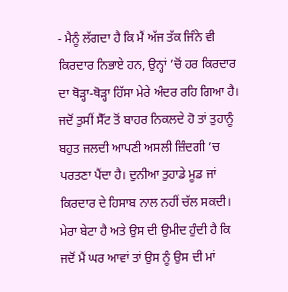- ਮੈਨੂੰ ਲੱਗਦਾ ਹੈ ਕਿ ਮੈਂ ਅੱਜ ਤੱਕ ਜਿੰਨੇ ਵੀ ਕਿਰਦਾਰ ਨਿਭਾਏ ਹਨ, ਉਨ੍ਹਾਂ ’ਚੋਂ ਹਰ ਕਿਰਦਾਰ ਦਾ ਥੋੜ੍ਹਾ-ਥੋੜ੍ਹਾ ਹਿੱਸਾ ਮੇਰੇ ਅੰਦਰ ਰਹਿ ਗਿਆ ਹੈ। ਜਦੋਂ ਤੁਸੀਂ ਸੈੱਟ ਤੋਂ ਬਾਹਰ ਨਿਕਲਦੇ ਹੋ ਤਾਂ ਤੁਹਾਨੂੰ ਬਹੁਤ ਜਲਦੀ ਆਪਣੀ ਅਸਲੀ ਜ਼ਿੰਦਗੀ ’ਚ ਪਰਤਣਾ ਪੈਂਦਾ ਹੈ। ਦੁਨੀਆ ਤੁਹਾਡੇ ਮੂਡ ਜਾਂ ਕਿਰਦਾਰ ਦੇ ਹਿਸਾਬ ਨਾਲ ਨਹੀਂ ਚੱਲ ਸਕਦੀ। ਮੇਰਾ ਬੇਟਾ ਹੈ ਅਤੇ ਉਸ ਦੀ ਉਮੀਦ ਹੁੰਦੀ ਹੈ ਕਿ ਜਦੋਂ ਮੈਂ ਘਰ ਆਵਾਂ ਤਾਂ ਉਸ ਨੂੰ ਉਸ ਦੀ ਮਾਂ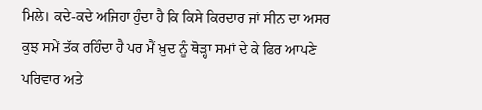ਮਿਲੇ। ਕਦੇ-ਕਦੇ ਅਜਿਹਾ ਹੁੰਦਾ ਹੈ ਕਿ ਕਿਸੇ ਕਿਰਦਾਰ ਜਾਂ ਸੀਨ ਦਾ ਅਸਰ ਕੁਝ ਸਮੇਂ ਤੱਕ ਰਹਿੰਦਾ ਹੈ ਪਰ ਮੈਂ ਖ਼ੁਦ ਨੂੰ ਥੋੜ੍ਹਾ ਸਮਾਂ ਦੇ ਕੇ ਫਿਰ ਆਪਣੇ ਪਰਿਵਾਰ ਅਤੇ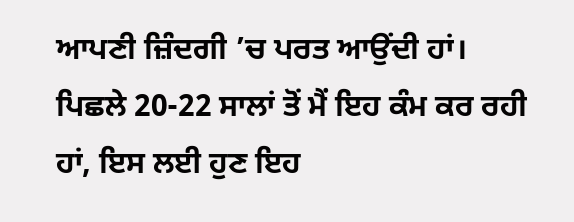ਆਪਣੀ ਜ਼ਿੰਦਗੀ ’ਚ ਪਰਤ ਆਉਂਦੀ ਹਾਂ। ਪਿਛਲੇ 20-22 ਸਾਲਾਂ ਤੋਂ ਮੈਂ ਇਹ ਕੰਮ ਕਰ ਰਹੀ ਹਾਂ, ਇਸ ਲਈ ਹੁਣ ਇਹ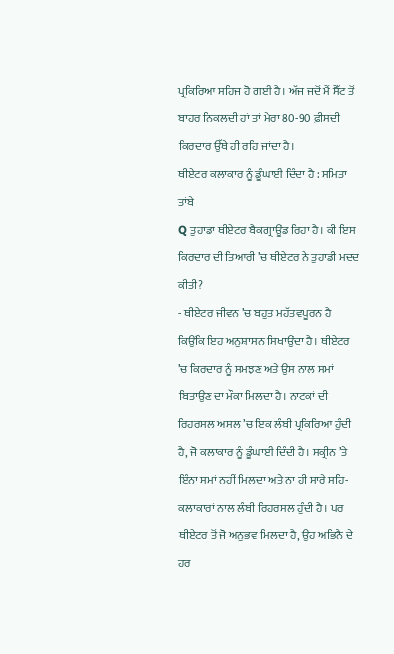ਪ੍ਰਕਿਰਿਆ ਸਹਿਜ ਹੋ ਗਈ ਹੈ। ਅੱਜ ਜਦੋਂ ਮੈਂ ਸੈੱਟ ਤੋਂ ਬਾਹਰ ਨਿਕਲਦੀ ਹਾਂ ਤਾਂ ਮੇਰਾ 80-90 ਫ਼ੀਸਦੀ ਕਿਰਦਾਰ ਉੱਥੇ ਹੀ ਰਹਿ ਜਾਂਦਾ ਹੈ।
ਥੀਏਟਰ ਕਲਾਕਾਰ ਨੂੰ ਡੂੰਘਾਈ ਦਿੰਦਾ ਹੈ : ਸਮਿਤਾ ਤਾਂਬੇ
Q ਤੁਹਾਡਾ ਥੀਏਟਰ ਬੈਕਗ੍ਰਾਊਂਡ ਰਿਹਾ ਹੈ। ਕੀ ਇਸ ਕਿਰਦਾਰ ਦੀ ਤਿਆਰੀ ’ਚ ਥੀਏਟਰ ਨੇ ਤੁਹਾਡੀ ਮਦਦ ਕੀਤੀ?
- ਥੀਏਟਰ ਜੀਵਨ ’ਚ ਬਹੁਤ ਮਹੱਤਵਪੂਰਨ ਹੈ ਕਿਉਂਕਿ ਇਹ ਅਨੁਸ਼ਾਸਨ ਸਿਖਾਉਂਦਾ ਹੈ। ਥੀਏਟਰ ’ਚ ਕਿਰਦਾਰ ਨੂੰ ਸਮਝਣ ਅਤੇ ਉਸ ਨਾਲ ਸਮਾਂ ਬਿਤਾਉਣ ਦਾ ਮੌਕਾ ਮਿਲਦਾ ਹੈ। ਨਾਟਕਾਂ ਦੀ ਰਿਹਰਸਲ ਅਸਲ ’ਚ ਇਕ ਲੰਬੀ ਪ੍ਰਕਿਰਿਆ ਹੁੰਦੀ ਹੈ, ਜੋ ਕਲਾਕਾਰ ਨੂੰ ਡੂੰਘਾਈ ਦਿੰਦੀ ਹੈ। ਸਕ੍ਰੀਨ ’ਤੇ ਇੰਨਾ ਸਮਾਂ ਨਹੀਂ ਮਿਲਦਾ ਅਤੇ ਨਾ ਹੀ ਸਾਰੇ ਸਹਿ-ਕਲਾਕਾਰਾਂ ਨਾਲ ਲੰਬੀ ਰਿਹਰਸਲ ਹੁੰਦੀ ਹੈ। ਪਰ ਥੀਏਟਰ ਤੋਂ ਜੋ ਅਨੁਭਵ ਮਿਲਦਾ ਹੈ, ਉਹ ਅਭਿਨੈ ਦੇ ਹਰ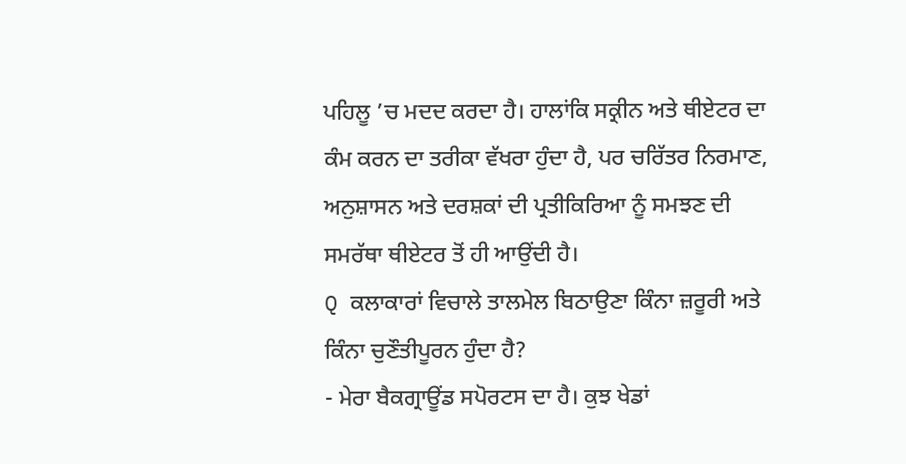ਪਹਿਲੂ ’ਚ ਮਦਦ ਕਰਦਾ ਹੈ। ਹਾਲਾਂਕਿ ਸਕ੍ਰੀਨ ਅਤੇ ਥੀਏਟਰ ਦਾ ਕੰਮ ਕਰਨ ਦਾ ਤਰੀਕਾ ਵੱਖਰਾ ਹੁੰਦਾ ਹੈ, ਪਰ ਚਰਿੱਤਰ ਨਿਰਮਾਣ, ਅਨੁਸ਼ਾਸਨ ਅਤੇ ਦਰਸ਼ਕਾਂ ਦੀ ਪ੍ਰਤੀਕਿਰਿਆ ਨੂੰ ਸਮਝਣ ਦੀ ਸਮਰੱਥਾ ਥੀਏਟਰ ਤੋਂ ਹੀ ਆਉਂਦੀ ਹੈ।
Q ਕਲਾਕਾਰਾਂ ਵਿਚਾਲੇ ਤਾਲਮੇਲ ਬਿਠਾਉਣਾ ਕਿੰਨਾ ਜ਼ਰੂਰੀ ਅਤੇ ਕਿੰਨਾ ਚੁਣੌਤੀਪੂਰਨ ਹੁੰਦਾ ਹੈ?
- ਮੇਰਾ ਬੈਕਗ੍ਰਾਊਂਡ ਸਪੋਰਟਸ ਦਾ ਹੈ। ਕੁਝ ਖੇਡਾਂ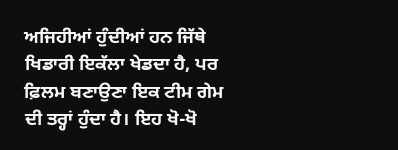ਅਜਿਹੀਆਂ ਹੁੰਦੀਆਂ ਹਨ ਜਿੱਥੇ ਖਿਡਾਰੀ ਇਕੱਲਾ ਖੇਡਦਾ ਹੈ, ਪਰ ਫ਼ਿਲਮ ਬਣਾਉਣਾ ਇਕ ਟੀਮ ਗੇਮ ਦੀ ਤਰ੍ਹਾਂ ਹੁੰਦਾ ਹੈ। ਇਹ ਖੋ-ਖੋ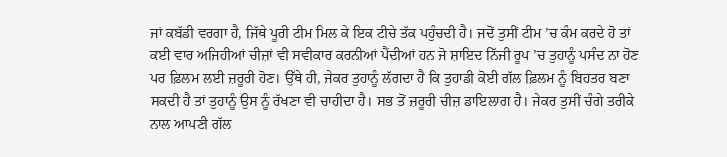ਜਾਂ ਕਬੱਡੀ ਵਰਗਾ ਹੈ, ਜਿੱਥੇ ਪੂਰੀ ਟੀਮ ਮਿਲ ਕੇ ਇਕ ਟੀਚੇ ਤੱਕ ਪਹੁੰਚਦੀ ਹੈ। ਜਦੋਂ ਤੁਸੀਂ ਟੀਮ ’ਚ ਕੰਮ ਕਰਦੇ ਹੋ ਤਾਂ ਕਈ ਵਾਰ ਅਜਿਹੀਆਂ ਚੀਜ਼ਾਂ ਵੀ ਸਵੀਕਾਰ ਕਰਨੀਆਂ ਪੈਂਦੀਆਂ ਹਨ ਜੋ ਸ਼ਾਇਦ ਨਿੱਜੀ ਰੂਪ ’ਚ ਤੁਹਾਨੂੰ ਪਸੰਦ ਨਾ ਹੋਣ ਪਰ ਫ਼ਿਲਮ ਲਈ ਜ਼ਰੂਰੀ ਹੋਣ। ਉੱਥੇ ਹੀ, ਜੇਕਰ ਤੁਹਾਨੂੰ ਲੱਗਦਾ ਹੈ ਕਿ ਤੁਹਾਡੀ ਕੋਈ ਗੱਲ ਫ਼ਿਲਮ ਨੂੰ ਬਿਹਤਰ ਬਣਾ ਸਕਦੀ ਹੈ ਤਾਂ ਤੁਹਾਨੂੰ ਉਸ ਨੂੰ ਰੱਖਣਾ ਵੀ ਚਾਹੀਦਾ ਹੈ। ਸਭ ਤੋਂ ਜ਼ਰੂਰੀ ਚੀਜ਼ ਡਾਇਲਾਗ ਹੈ। ਜੇਕਰ ਤੁਸੀਂ ਚੰਗੇ ਤਰੀਕੇ ਨਾਲ ਆਪਣੀ ਗੱਲ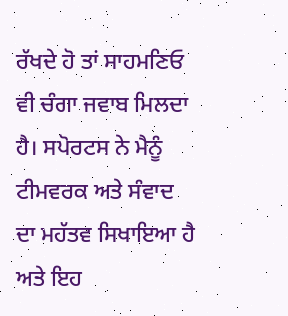ਰੱਖਦੇ ਹੋ ਤਾਂ ਸਾਹਮਣਿਓ ਵੀ ਚੰਗਾ ਜਵਾਬ ਮਿਲਦਾ ਹੈ। ਸਪੋਰਟਸ ਨੇ ਮੈਨੂੰ ਟੀਮਵਰਕ ਅਤੇ ਸੰਵਾਦ ਦਾ ਮਹੱਤਵ ਸਿਖਾਇਆ ਹੈ ਅਤੇ ਇਹ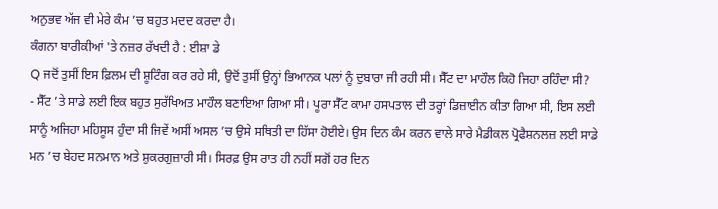ਅਨੁਭਵ ਅੱਜ ਵੀ ਮੇਰੇ ਕੰਮ ’ਚ ਬਹੁਤ ਮਦਦ ਕਰਦਾ ਹੈ।
ਕੰਗਨਾ ਬਾਰੀਕੀਆਂ 'ਤੇ ਨਜ਼ਰ ਰੱਖਦੀ ਹੈ : ਈਸ਼ਾ ਡੇ
Q ਜਦੋਂ ਤੁਸੀਂ ਇਸ ਫ਼ਿਲਮ ਦੀ ਸ਼ੂਟਿੰਗ ਕਰ ਰਹੇ ਸੀ, ਉਦੋਂ ਤੁਸੀਂ ਉਨ੍ਹਾਂ ਭਿਆਨਕ ਪਲਾਂ ਨੂੰ ਦੁਬਾਰਾ ਜੀ ਰਹੀ ਸੀ। ਸੈੱਟ ਦਾ ਮਾਹੌਲ ਕਿਹੋ ਜਿਹਾ ਰਹਿੰਦਾ ਸੀ?
- ਸੈੱਟ ’ਤੇ ਸਾਡੇ ਲਈ ਇਕ ਬਹੁਤ ਸੁਰੱਖਿਅਤ ਮਾਹੌਲ ਬਣਾਇਆ ਗਿਆ ਸੀ। ਪੂਰਾ ਸੈੱਟ ਕਾਮਾ ਹਸਪਤਾਲ ਦੀ ਤਰ੍ਹਾਂ ਡਿਜ਼ਾਈਨ ਕੀਤਾ ਗਿਆ ਸੀ, ਇਸ ਲਈ ਸਾਨੂੰ ਅਜਿਹਾ ਮਹਿਸੂਸ ਹੁੰਦਾ ਸੀ ਜਿਵੇਂ ਅਸੀਂ ਅਸਲ ’ਚ ਉਸੇ ਸਥਿਤੀ ਦਾ ਹਿੱਸਾ ਹੋਈਏ। ਉਸ ਦਿਨ ਕੰਮ ਕਰਨ ਵਾਲੇ ਸਾਰੇ ਮੈਡੀਕਲ ਪ੍ਰੋਫੈਸ਼ਨਲਜ਼ ਲਈ ਸਾਡੇ ਮਨ ’ਚ ਬੇਹਦ ਸਨਮਾਨ ਅਤੇ ਸ਼ੁਕਰਗੁਜ਼ਾਰੀ ਸੀ। ਸਿਰਫ਼ ਉਸ ਰਾਤ ਹੀ ਨਹੀਂ ਸਗੋਂ ਹਰ ਦਿਨ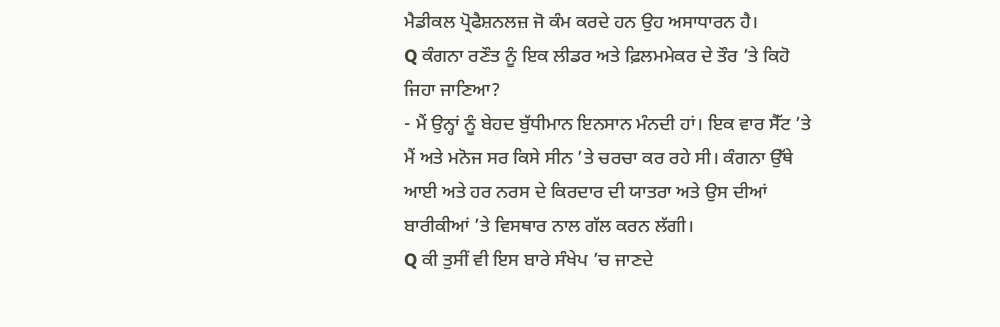ਮੈਡੀਕਲ ਪ੍ਰੋਫੈਸ਼ਨਲਜ਼ ਜੋ ਕੰਮ ਕਰਦੇ ਹਨ ਉਹ ਅਸਾਧਾਰਨ ਹੈ।
Q ਕੰਗਨਾ ਰਣੌਤ ਨੂੰ ਇਕ ਲੀਡਰ ਅਤੇ ਫ਼ਿਲਮਮੇਕਰ ਦੇ ਤੌਰ ’ਤੇ ਕਿਹੋ ਜਿਹਾ ਜਾਣਿਆ?
- ਮੈਂ ਉਨ੍ਹਾਂ ਨੂੰ ਬੇਹਦ ਬੁੱਧੀਮਾਨ ਇਨਸਾਨ ਮੰਨਦੀ ਹਾਂ। ਇਕ ਵਾਰ ਸੈੱਟ ’ਤੇ ਮੈਂ ਅਤੇ ਮਨੋਜ ਸਰ ਕਿਸੇ ਸੀਨ ’ਤੇ ਚਰਚਾ ਕਰ ਰਹੇ ਸੀ। ਕੰਗਨਾ ਉੱਥੇ ਆਈ ਅਤੇ ਹਰ ਨਰਸ ਦੇ ਕਿਰਦਾਰ ਦੀ ਯਾਤਰਾ ਅਤੇ ਉਸ ਦੀਆਂ ਬਾਰੀਕੀਆਂ ’ਤੇ ਵਿਸਥਾਰ ਨਾਲ ਗੱਲ ਕਰਨ ਲੱਗੀ।
Q ਕੀ ਤੁਸੀਂ ਵੀ ਇਸ ਬਾਰੇ ਸੰਖੇਪ ’ਚ ਜਾਣਦੇ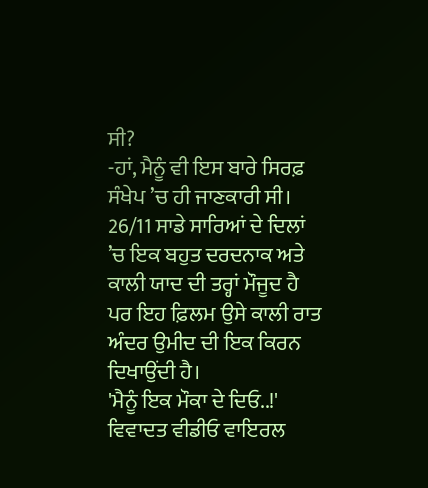ਸੀ?
-ਹਾਂ, ਮੈਨੂੰ ਵੀ ਇਸ ਬਾਰੇ ਸਿਰਫ਼ ਸੰਖੇਪ ’ਚ ਹੀ ਜਾਣਕਾਰੀ ਸੀ। 26/11 ਸਾਡੇ ਸਾਰਿਆਂ ਦੇ ਦਿਲਾਂ ’ਚ ਇਕ ਬਹੁਤ ਦਰਦਨਾਕ ਅਤੇ ਕਾਲੀ ਯਾਦ ਦੀ ਤਰ੍ਹਾਂ ਮੌਜੂਦ ਹੈ ਪਰ ਇਹ ਫ਼ਿਲਮ ਉਸੇ ਕਾਲੀ ਰਾਤ ਅੰਦਰ ਉਮੀਦ ਦੀ ਇਕ ਕਿਰਨ ਦਿਖਾਉਂਦੀ ਹੈ।
'ਮੈਨੂੰ ਇਕ ਮੌਕਾ ਦੇ ਦਿਓ..!' ਵਿਵਾਦਤ ਵੀਡੀਓ ਵਾਇਰਲ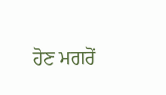ਹੋਣ ਮਗਰੋਂ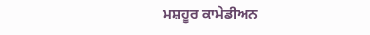ਮਸ਼ਹੂਰ ਕਾਮੇਡੀਅਨ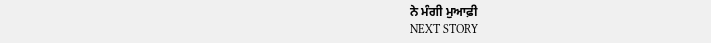ਨੇ ਮੰਗੀ ਮੁਆਫ਼ੀ
NEXT STORY